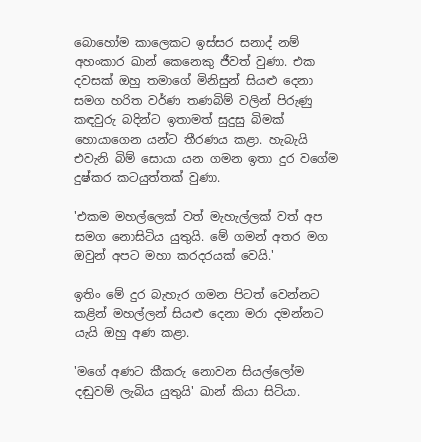බොහෝම කාලෙකට ඉස්සර සනාද් නම් අහංකාර ඛාන් කෙනෙකු ජීවත් වුණා. එක දවසක් ඔහු තමාගේ මිනිසුන් සියළු දෙනා සමග හරිත වර්ණ තණබිම් වලින් පිරුණු කඳවුරු බදින්ට ඉතාමත් සුදුසු බිමක් හොයාගෙන යන්ට තීරණය කළා. හැබැයි එවැනි බිම් සොයා යන ගමන ඉතා දුර වගේම දුෂ්කර කටයුත්තක් වුණා.

'එකම මහල්ලෙක් වත් මැහැල්ලක් වත් අප සමග නොසිටිය යුතුයි. මේ ගමන් අතර මග ඔවුන් අපට මහා කරදරයක් වෙයි.'

ඉතිං මේ දුර බැහැර ගමන පිටත් වෙන්නට කළින් මහල්ලන් සියළු දෙනා මරා දමන්නට යැයි ඔහු අණ කළා.

'මගේ අණට කීකරු නොවන සියල්ලෝම දඬුවම් ලැබිය යුතුයි' ඛාන් කියා සිටියා.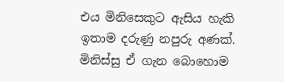එය මිනිසෙකුට ඇසිය හැකි ඉතාම දරුණු නපුරු අණක්. මිනිස්සු ඒ ගැන බොහොම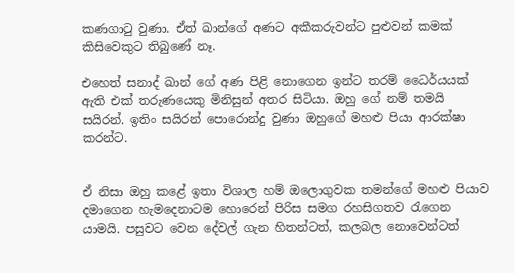කණගාටු වුණා. ඒත් ඛාන්ගේ අණට අකීකරුවන්ට පුළුවන් කමක් කිසිවෙකුට තිබුණේ නෑ.

එහෙත් සනාද් ඛාන් ගේ අණ පිළි නොගෙන ඉන්ට තරම් ධෛර්යයක් ඇති එක් තරුණයෙකු මිනිසුන් අතර සිටියා. ඔහු ගේ නම් තමයි සයිරන්. ඉතිං සයිරන් පොරොන්දු වුණා ඔහුගේ මහළු පියා ආරක්ෂා කරන්ට.


ඒ නිසා ඔහු කළේ ඉතා විශාල හම් ඔලොගුවක තමන්ගේ මහළු පියාව දමාගෙන හැමදෙනාටම හොරෙන් පිරිස සමග රහසිගතව රැගෙන යාමයි. පසුවට වෙන දේවල් ගැන හිතන්ටත්, කලබල නොවෙන්ටත්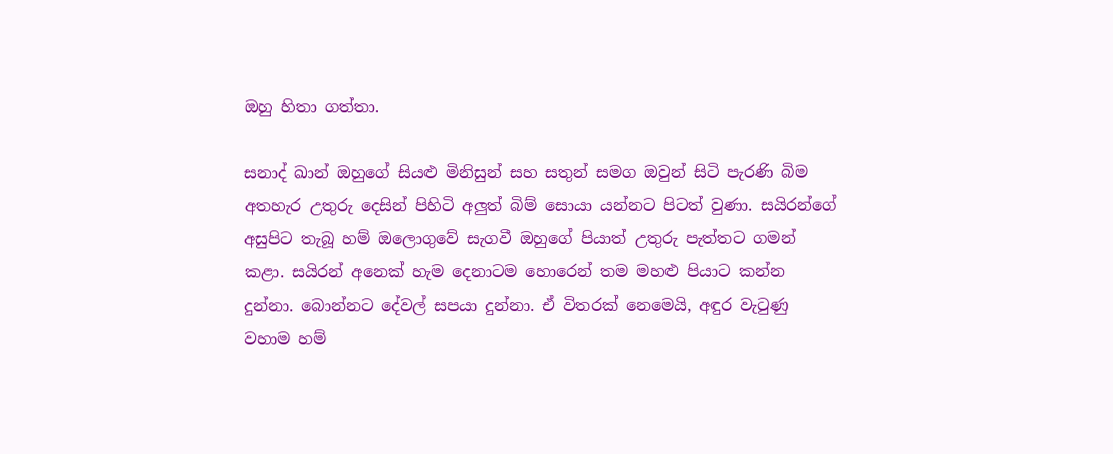ඔහු හිතා ගත්තා.

සනාද් ඛාන් ඔහුගේ සියළු මිනිසුන් සහ සතුන් සමග ඔවුන් සිටි පැරණි බිම අතහැර උතුරු දෙසින් පිහිටි අලුත් බිම් සොයා යන්නට පිටත් වුණා. සයිරන්ගේ අසුපිට තැබූ හම් ඔලොගුවේ සැගවී ඔහුගේ පියාත් උතුරු පැත්තට ගමන් කළා. සයිරන් අනෙක් හැම දෙනාටම හොරෙන් තම මහළු පියාට කන්න දුන්නා. බොන්නට දේවල් සපයා දුන්නා. ඒ විතරක් නෙමෙයි, අඳුර වැටුණු වහාම හම්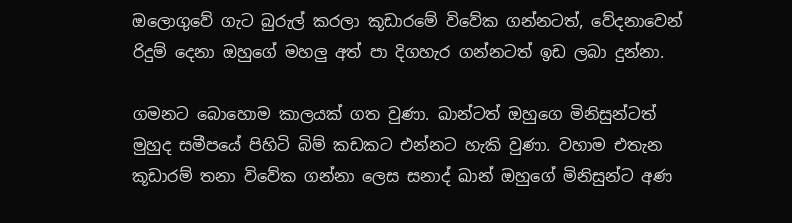ඔලොගුවේ ගැට බුරුල් කරලා කූඩාරමේ විවේක ගන්නටත්, වේදනාවෙන් රිදුම් දෙනා ඔහුගේ මහලු අත් පා දිගහැර ගන්නටත් ඉඩ ලබා දුන්නා.

ගමනට බොහොම කාලයක් ගත වුණා. ඛාන්ටත් ඔහුගෙ මිනිසුන්ටත් මුහුද සමීපයේ පිහිටි බිම් කඩකට එන්නට හැකි වුණා. වහාම එතැන කූඩාරම් තනා විවේක ගන්නා ලෙස සනාද් ඛාන් ඔහුගේ මිනිසුන්ට අණ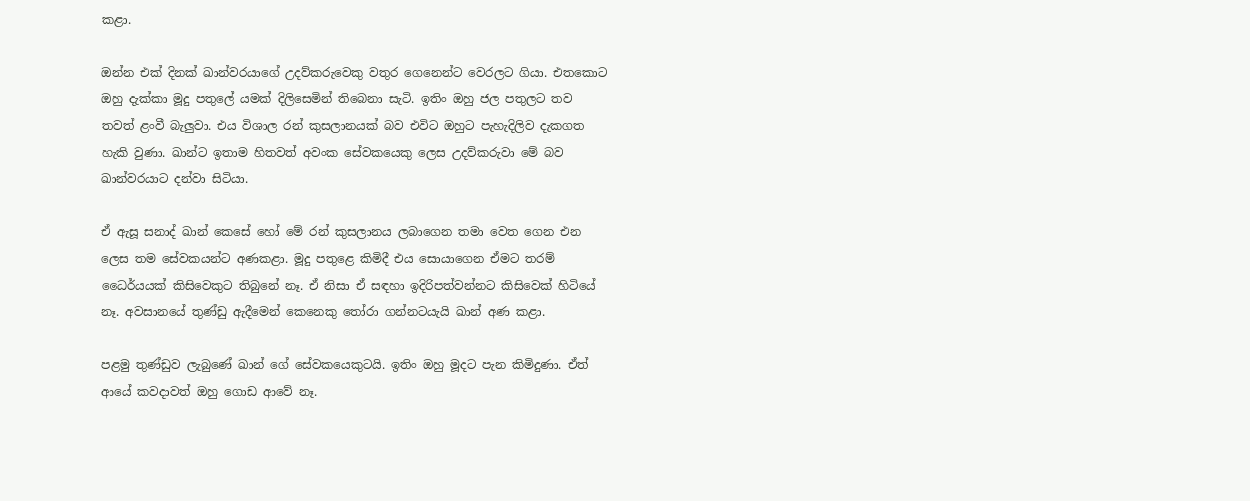කළා.

ඔන්න එක් දිනක් ඛාන්වරයාගේ උදව්කරුවෙකු වතුර ගෙනෙන්ට වෙරලට ගියා. එතකොට ඔහු දැක්කා මූදු පතුලේ යමක් දිලිසෙමින් තිබෙනා සැටි. ඉතිං ඔහු ජල පතුලට තව තවත් ළංවී බැලුවා. එය විශාල රන් කුසලානයක් බව එවිට ඔහුට පැහැදිලිව දැකගත හැකි වුණා. ඛාන්ට ඉතාම හිතවත් අවංක සේවකයෙකු ලෙස උදව්කරුවා මේ බව ඛාන්වරයාට දන්වා සිටියා.

ඒ ඇසූ සනාද් ඛාන් කෙසේ හෝ මේ රන් කුසලානය ලබාගෙන තමා වෙත ගෙන එන ලෙස තම සේවකයන්ට අණකළා. මූදු පතුළෙ කිමිදී එය සොයාගෙන ඒමට තරම් ධෛර්යයක් කිසිවෙකුට තිබුනේ නෑ. ඒ නිසා ඒ සඳහා ඉදිරිපත්වන්නට කිසිවෙක් හිටියේ නෑ. අවසානයේ තුණ්ඩු ඇදීමෙන් කෙනෙකු තෝරා ගන්නටයැයි ඛාන් අණ කළා.

පළමු තුණ්ඩුව ලැබුණේ ඛාන් ගේ සේවකයෙකුටයි. ඉතිං ඔහු මූදට පැන කිමිදුණා. ඒත් ආයේ කවදාවත් ඔහු ගොඩ ආවේ නෑ.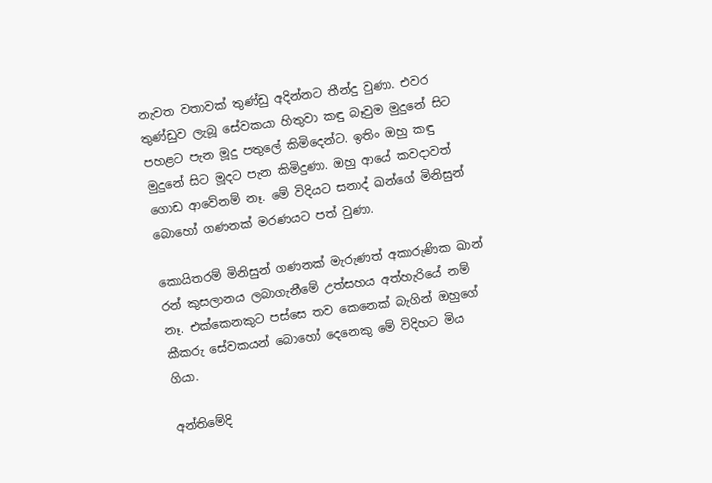නැවත වතාවක් තුණ්ඩු අදින්නට තීන්දු වුණා. එවර තුණ්ඩුව ලැබූ සේවකයා හිතුවා කඳු බෑවුම මුදුනේ සිට පහළට පැන මූදු පතුලේ කිමිදෙන්ට. ඉතිං ඔහු කඳු මුදුනේ සිට මූදට පැන කිමිදුණා. ඔහු ආයේ කවදාවත් ගොඩ ආවේනම් නෑ. මේ විදියට සනාද් ඛන්ගේ මිනිසුන් බොහෝ ගණනක් මරණයට පත් වුණා.

කොයිතරම් මිනිසුන් ගණනක් මැරුණත් අකාරුණික ඛාන් රන් කුසලානය ලබාගැනීමේ උත්සහය අත්හැරියේ නම් නෑ. එක්කෙනකුට පස්සෙ තව කෙනෙක් බැගින් ඔහුගේ කීකරු සේවකයන් බොහෝ දෙනෙකු මේ විදිහට මිය ගියා.

අන්තිමේදි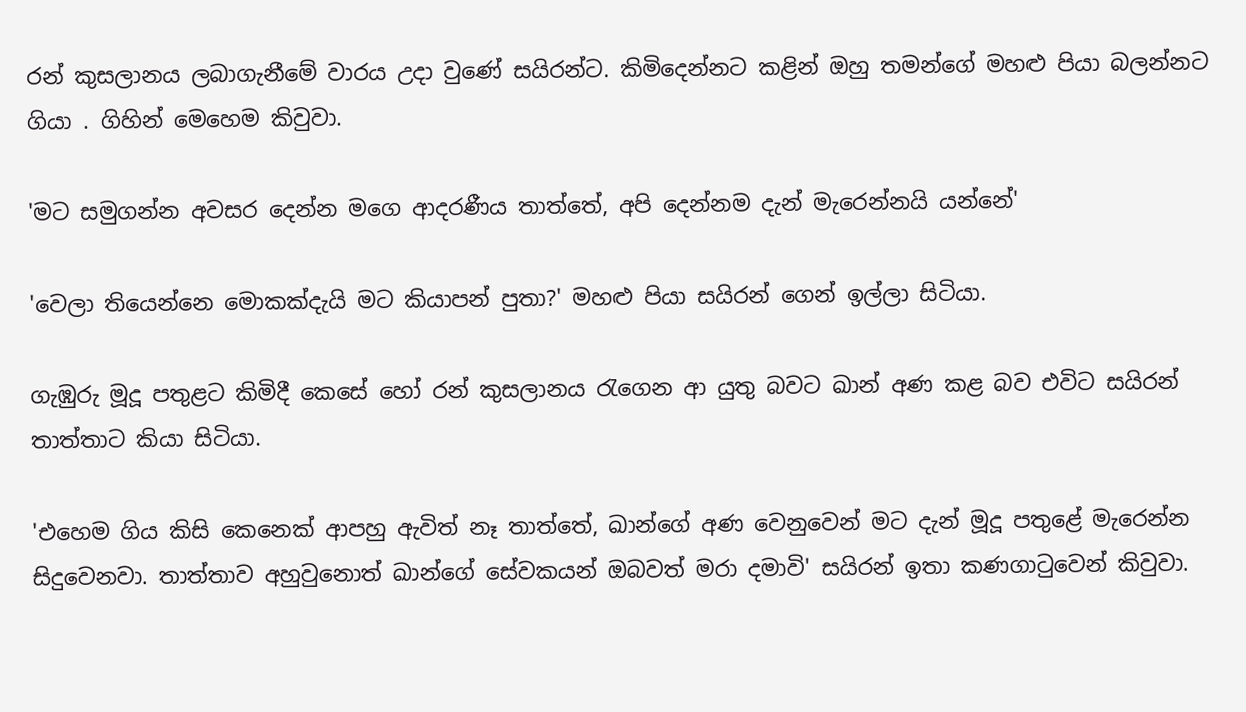රන් කුසලානය ලබාගැනීමේ වාරය උදා වුණේ සයිරන්ට. කිමිදෙන්නට කළින් ඔහු තමන්ගේ මහළු පියා බලන්නට ගියා . ගිහින් මෙහෙම කිවුවා.

'මට සමුගන්න අවසර දෙන්න මගෙ ආදරණීය තාත්තේ, අපි දෙන්නම දැන් මැරෙන්නයි යන්නේ'

'වෙලා තියෙන්නෙ මොකක්දැයි මට කියාපන් පුතා?' මහළු පියා සයිරන් ගෙන් ඉල්ලා සිටියා.

ගැඹුරු මූදූ පතුළට කිමිදී කෙසේ හෝ රන් කුසලානය රැගෙන ආ යුතු බවට ඛාන් අණ කළ බව එවිට සයිරන් තාත්තාට කියා සිටියා.

'එහෙම ගිය කිසි කෙනෙක් ආපහු ඇවිත් නෑ තාත්තේ, ඛාන්ගේ අණ වෙනුවෙන් මට දැන් මූදූ පතුළේ මැරෙන්න සිදුවෙනවා. තාත්තාව අහුවුනොත් ඛාන්ගේ සේවකයන් ඔබවත් මරා දමාවි' සයිරන් ඉතා කණගාටුවෙන් කිවුවා.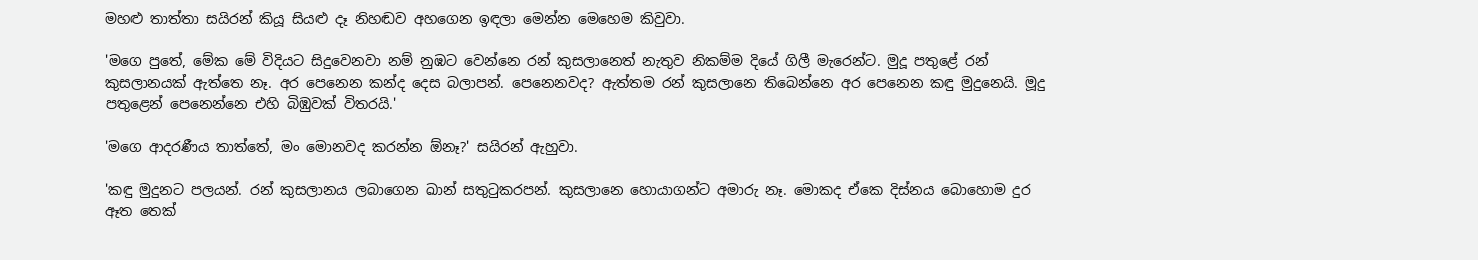මහළු තාත්තා සයිරන් කියූ සියළු දෑ නිහඬව අහගෙන ඉඳලා මෙන්න මෙහෙම කිවුවා.

'මගෙ පුතේ, මේක මේ විදියට සිදුවෙනවා නම් නුඹට වෙන්නෙ රන් කුසලානෙත් නැතුව නිකම්ම දියේ ගිලී මැරෙන්ට. මුදූ පතුළේ රන් කුසලානයක් ඇත්තෙ නෑ. අර පෙනෙන කන්ද දෙස බලාපන්. පෙනෙනවද? ඇත්තම රන් කුසලානෙ තිබෙන්නෙ අර පෙනෙන කඳු මුදුනෙයි. මූදු පතුළෙන් පෙනෙන්නෙ එහි බිඹුවක් විතරයි.'

'මගෙ ආදරණීය තාත්තේ, මං මොනවද කරන්න ඕනෑ?' සයිරන් ඇහුවා.

'කඳු මුදුනට පලයන්. රන් කුසලානය ලබාගෙන ඛාන් සතුටුකරපන්. කුසලානෙ හොයාගන්ට අමාරු නෑ. මොකද ඒකෙ දිස්නය බොහොම දුර ඈත තෙක්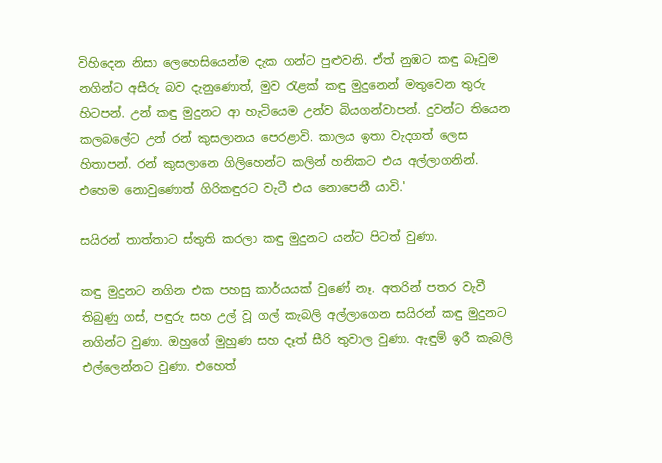විහිදෙන නිසා ලෙහෙසියෙන්ම දැක ගන්ට පුළුවනි. ඒත් නුඹට කඳු බෑවුම නගින්ට අසීරු බව දැනුණොත්, මුව රැළක් කඳු මුදුනෙන් මතුවෙන තුරු හිටපන්. උන් කඳු මුදුනට ආ හැටියෙම උන්ව බියගන්වාපන්. දුවන්ට තියෙන කලබලේට උන් රන් කුසලානය පෙරළාවි. කාලය ඉතා වැදගත් ලෙස හිතාපන්. රන් කුසලානෙ ගිලිහෙන්ට කලින් හනිකට එය අල්ලාගනින්. එහෙම නොවුණොත් ගිරිකඳුරට වැටී එය නොපෙනී යාවි.'

සයිරන් තාත්තාට ස්තුති කරලා කඳු මුදුනට යන්ට පිටත් වුණා.

කඳු මුදුනට නගින එක පහසු කාර්යයක් වුණේ නෑ. අතරින් පතර වැවී තිබුණු ගස්, පඳුරු සහ උල් වූ ගල් කැබලි අල්ලාගෙන සයිරන් කඳු මුදුනට නගින්ට වුණා. ඔහුගේ මුහුණ සහ දෑත් සීරි තුවාල වුණා. ඇඳුම් ඉරී කැබලි එල්ලෙන්නට වුණා. එහෙත්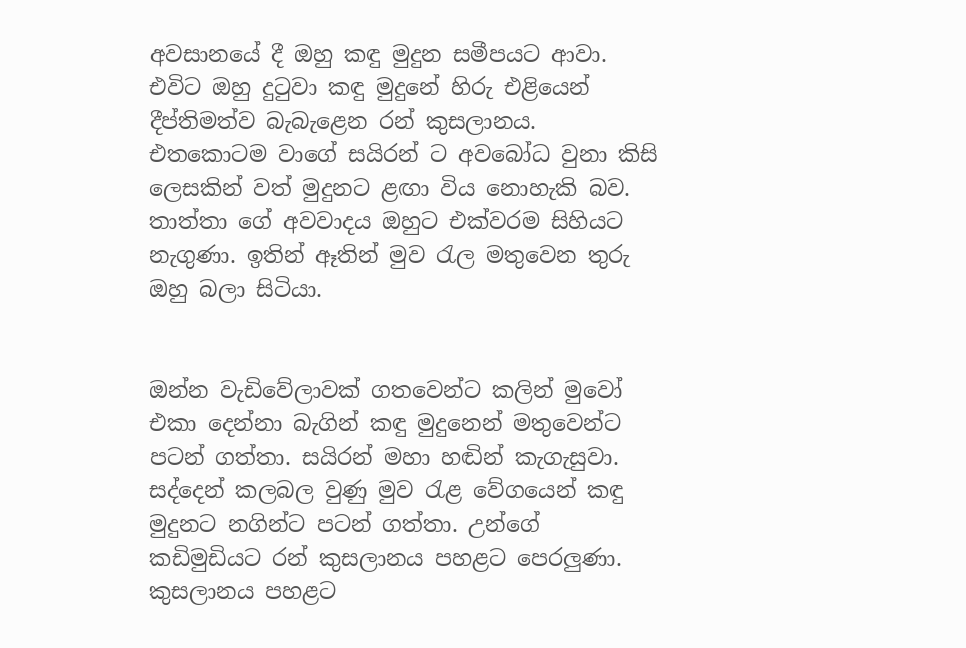අවසානයේ දී ඔහු කඳු මුදුන සමීපයට ආවා. එවිට ඔහු දුටුවා කඳු මුදුනේ හිරු එළියෙන් දීප්තිමත්ව බැබැළෙන රන් කුසලානය. එතකොටම වාගේ සයිරන් ට අවබෝධ වුනා කිසි ලෙසකින් වත් මුදුනට ළඟා විය නොහැකි බව. තාත්තා ගේ අවවාදය ඔහුට එක්වරම සිහියට නැගුණා. ඉතින් ඈතින් මුව රැල මතුවෙන තුරු ඔහු බලා සිටියා.


ඔන්න වැඩිවේලාවක් ගතවෙන්ට කලින් මුවෝ එකා දෙන්නා බැගින් කඳු මුදුනෙන් මතුවෙන්ට පටන් ගත්තා. සයිරන් මහා හඬින් කැගැසුවා. සද්දෙන් කලබල වුණු මුව රැළ වේගයෙන් කඳු මුදුනට නගින්ට පටන් ගත්තා. උන්ගේ කඩිමුඩියට රන් කුසලානය පහළට පෙරලුණා. කුසලානය පහළට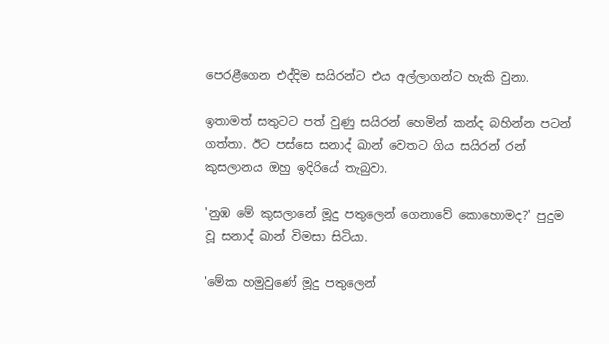පෙරළීගෙන එද්දිම සයිරන්ට එය අල්ලාගන්ට හැකි වුනා.

ඉතාමත් සතුටට පත් වුණු සයිරන් හෙමින් කන්ද බහින්න පටන් ගත්තා. ඊට පස්සෙ සනාද් ඛාන් වෙතට ගිය සයිරන් රන් කුසලානය ඔහු ඉදිරියේ තැබුවා.

'නුඹ මේ කුසලානේ මූදු පතුලෙන් ගෙනාවේ කොහොමද?' පුදුම වූ සනාද් ඛාන් විමසා සිටියා.

'මේක හමුවුණේ මූදු පතුලෙන්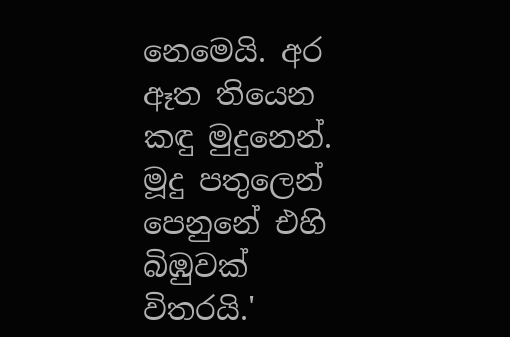නෙමෙයි. අර ඈත තියෙන කඳු මුදුනෙන්. මූදු පතුලෙන් පෙනුනේ එහි බිඹුවක් විතරයි.'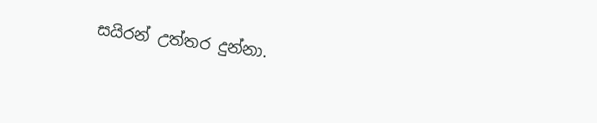සයිරන් උත්තර දුන්නා.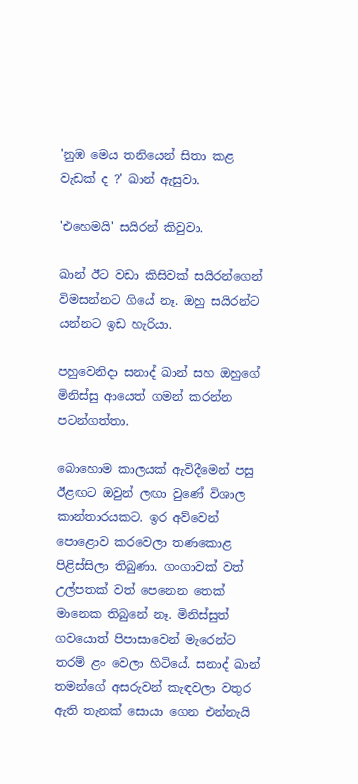'නුඹ මෙය තනියෙන් සිතා කළ වැඩක් ද ?' ඛාන් ඇසුවා.

'එහෙමයි' සයිරන් කිවුවා.

ඛාන් ඊට වඩා කිසිවක් සයිරන්ගෙන් විමසන්නට ගියේ නෑ. ඔහු සයිරන්ට යන්නට ඉඩ හැරියා.

පහුවෙනිදා සනාද් ඛාන් සහ ඔහුගේ මිනිස්සු ආයෙත් ගමන් කරන්න පටන්ගත්තා.

බොහොම කාලයක් ඇවිදීමෙන් පසු ඊළඟට ඔවුන් ලඟා වුණේ විශාල කාන්තාරයකට. ඉර අව්වෙන් පොළොව කරවෙලා තණකොළ පිළිස්සිලා තිබුණා. ගංගාවක් වත් උල්පතක් වත් පෙනෙන තෙක් මානෙක තිබුනේ නෑ. මිනිස්සුත් ගවයොත් පිපාසාවෙන් මැරෙන්ට තරම් ළං වෙලා හිටියේ. සනාද් ඛාන් තමන්ගේ අසරුවන් කැඳවලා වතුර ඇති තැනක් සොයා ගෙන එන්නැයි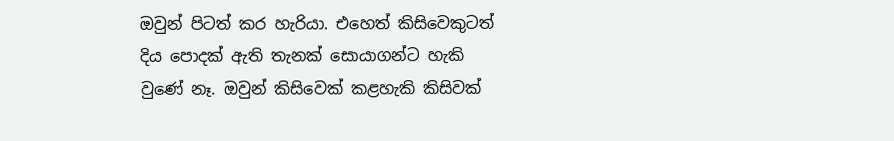ඔවුන් පිටත් කර හැරියා. එහෙත් කිසිවෙකුටත් දිය පොදක් ඇති තැනක් සොයාගන්ට හැකි වුණේ නෑ. ඔවුන් කිසිවෙක් කළහැකි කිසිවක්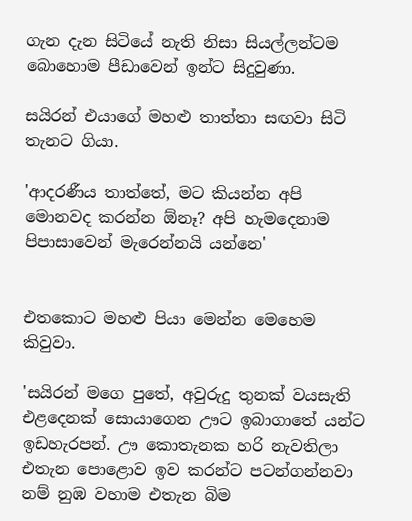ගැන දැන සිටියේ නැති නිසා සියල්ලන්ටම බොහොම පීඩාවෙන් ඉන්ට සිදුවුණා.

සයිරන් එයාගේ මහළු තාත්තා සඟවා සිටි තැනට ගියා.

'ආදරණීය තාත්තේ, මට කියන්න අපි මොනවද කරන්න ඕනෑ? අපි හැමදෙනාම පිපාසාවෙන් මැරෙන්නයි යන්නෙ'


එතකොට මහළු පියා මෙන්න මෙහෙම කිවුවා.

'සයිරන් මගෙ පුතේ, අවුරුදු තුනක් වයසැති එළදෙනක් සොයාගෙන ඌට ඉබාගාතේ යන්ට ඉඩහැරපන්. ඌ කොතැනක හරි නැවතිලා එතැන පොළොව ඉව කරන්ට පටන්ගන්නවා නම් නුඹ වහාම එතැන බිම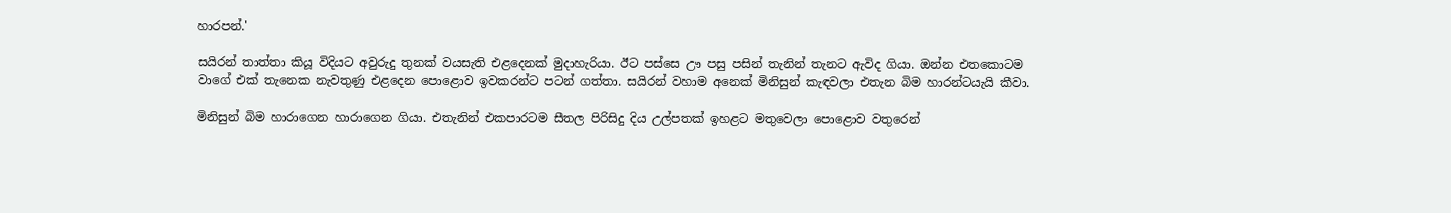හාරපන්.'

සයිරන් තාත්තා කියූ විදියට අවුරුදු තුනක් වයසැති එළදෙනක් මුදාහැරියා. ඊට පස්සෙ ඌ පසු පසින් තැනින් තැනට ඇවිද ගියා. ඔන්න එතකොටම වාගේ එක් තැනෙක නැවතුණු එළදෙන පොළොව ඉවකරන්ට පටන් ගත්තා. සයිරන් වහාම අනෙක් මිනිසුන් කැඳවලා එතැන බිම හාරන්ටයැයි කීවා.

මිනිසුන් බිම හාරාගෙන හාරාගෙන ගියා. එතැනින් එකපාරටම සීතල පිරිසිදු දිය උල්පතක් ඉහළට මතුවෙලා පොළොව වතුරෙන්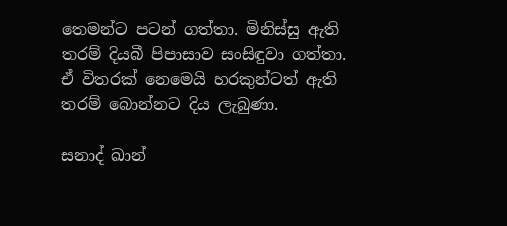තෙමන්ට පටන් ගත්තා. මිනිස්සු ඇති තරම් දියබී පිපාසාව සංසිඳුවා ගත්තා. ඒ විතරක් නෙමෙයි හරකුන්ටත් ඇති තරම් බොන්නට දිය ලැබුණා.

සනාද් ඛාන්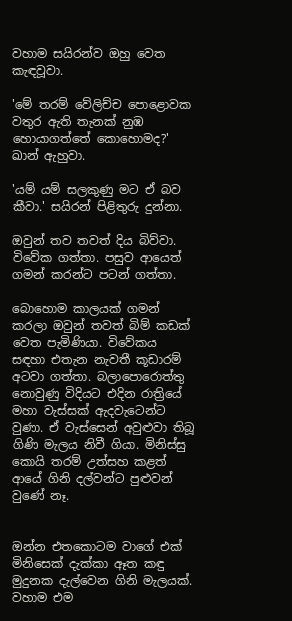වහාම සයිරන්ව ඔහු වෙත කැඳවූවා.

'මේ තරම් වේලිච්ච පොළොවක වතුර ඇති තැනක් නුඹ හොයාගත්තේ කොහොමද?' ඛාන් ඇහුවා.

'යම් යම් සලකුණු මට ඒ බව කීවා.' සයිරන් පිළිතුරු දුන්නා.

ඔවුන් තව තවත් දිය බිව්වා. විවේක ගත්තා. පසුව ආයෙත් ගමන් කරන්ට පටන් ගත්තා.

බොහොම කාලයක් ගමන් කරලා ඔවුන් තවත් බිම් කඩක් වෙත පැමිණියා. විවේකය සඳහා එතැන නැවතී කූඩාරම් අටවා ගත්තා. බලාපොරොත්තු නොවුණු විදියට එදින රාත්‍රියේ මහා වැස්සක් ඇදවැටෙන්ට වුණා. ඒ වැස්සෙන් අවුළුවා තිබූ ගිණි මැලය නිවී ගියා. මිනිස්සු කොයි තරම් උත්සහ කළත් ආයේ ගිනි දල්වන්ට පුළුවන් වුණේ නෑ.


ඔන්න එතකොටම වාගේ එක් මිනිසෙක් දැක්කා ඈත කඳු මුදුනක දැල්වෙන ගිනි මැලයක්. වහාම එම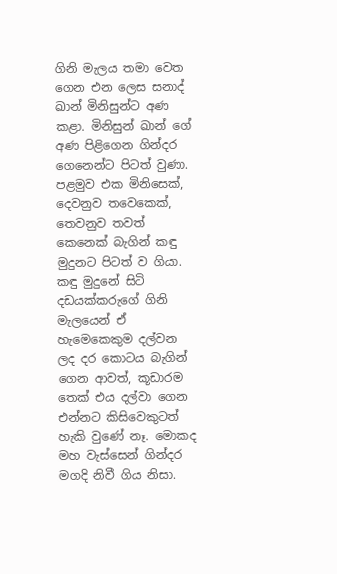ගිනි මැලය තමා වෙත ගෙන එන ලෙස සනාද් ඛාන් මිනිසුන්ට අණ කළා. මිනිසුන් ඛාන් ගේ අණ පිළිගෙන ගින්දර ගෙනෙන්ට පිටත් වුණා. පළමුව එක මිනිසෙක්, දෙවනුව තවෙකෙක්, තෙවනුව තවත් කෙනෙක් බැගින් කඳු මුදුනට පිටත් ව ගියා. කඳු මුදුනේ සිටි දඩයක්කරුගේ ගිනි මැලයෙන් ඒ හැමෙකෙකුම දල්වන ලද දර කොටය බැගින් ගෙන ආවත්, කූඩාරම තෙක් එය දල්වා ගෙන එන්නට කිසිවෙකුටත් හැකි වුණේ නෑ. මොකද මහ වැස්සෙන් ගින්දර මගදි නිවී ගිය නිසා.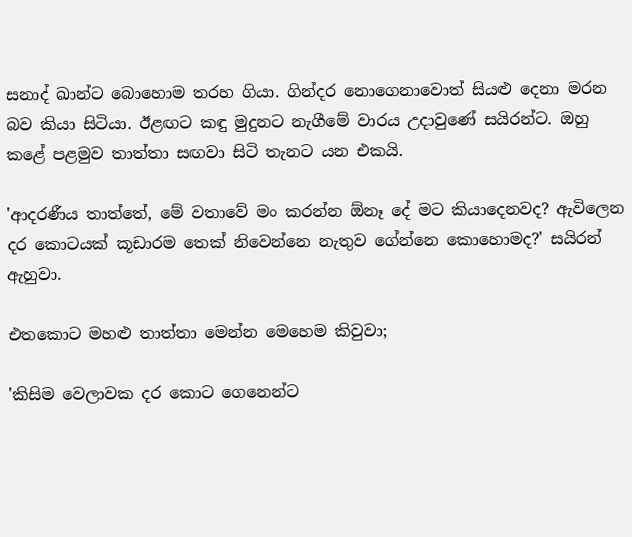සනාද් ඛාන්ට බොහොම තරහ ගියා. ගින්දර නොගෙනාවොත් සියළු දෙනා මරන බව කියා සිටියා. ඊළඟට කඳු මුදුනට නැගීමේ වාරය උදාවුණේ සයිරන්ට. ඔහු කළේ පළමුව තාත්තා සඟවා සිටි තැනට යන එකයි.

'ආදරණීය තාත්තේ, මේ වතාවේ මං කරන්න ඕනෑ දේ මට කියාදෙනවද? ඇවිලෙන දර කොටයක් කූඩාරම තෙක් නිවෙන්නෙ නැතුව ගේන්නෙ කොහොමද?' සයිරන් ඇහුවා.

එතකොට මහළු තාත්තා මෙන්න මෙහෙම කිවුවා;

'කිසිම වෙලාවක දර කොට ගෙනෙන්ට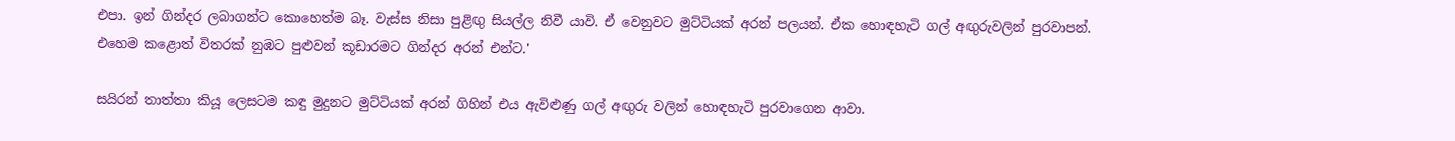එපා. ඉන් ගින්දර ලබාගන්ට කොහෙත්ම බෑ. වැස්ස නිසා පුළිඟු සියල්ල නිවී යාවි. ඒ වෙනුවට මුට්ටියක් අරන් පලයන්. ඒක හොඳහැටි ගල් අඟුරුවලින් පුරවාපන්. එහෙම කළොත් විතරක් නුඹට පුළුවන් කූඩාරමට ගින්දර අරන් එන්ට.'

සයිරන් තාත්තා කියූ ලෙසටම කඳු මුදුනට මුට්ටියක් අරන් ගිහින් එය ඇවිළුණු ගල් අඟුරු වලින් හොඳහැටි පුරවාගෙන ආවා.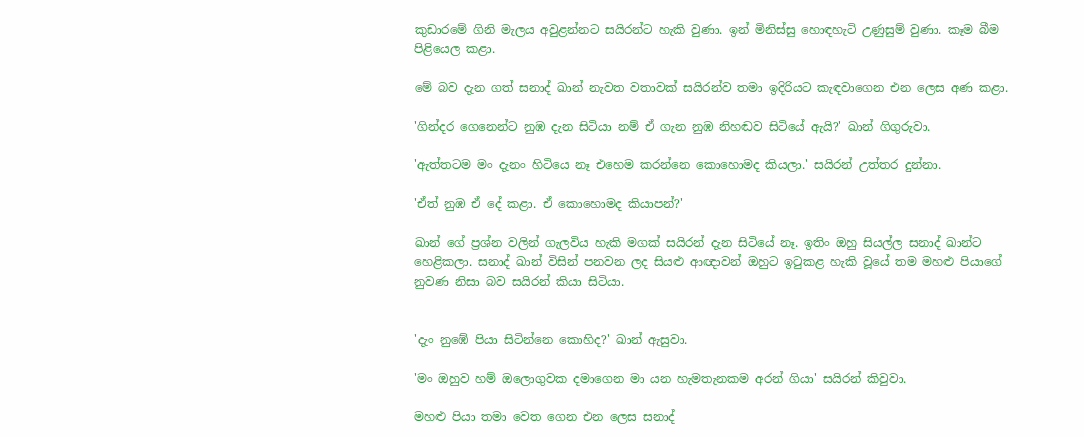කුඩාරමේ ගිනි මැලය අවුළන්නට සයිරන්ට හැකි වුණා. ඉන් මිනිස්සු හොඳහැටි උණුසුම් වුණා. කෑම බීම පිළියෙල කළා.

මේ බව දැන ගත් සනාද් ඛාන් නැවත වතාවක් සයිරන්ව තමා ඉදිරියට කැඳවාගෙන එන ලෙස අණ කළා.

'ගින්දර ගෙනෙන්ට නුඹ දැන සිටියා නම් ඒ ගැන නුඹ නිහඬව සිටියේ ඇයි?' ඛාන් ගිගුරුවා.

'ඇත්තටම මං දැනං හිටියෙ නෑ එහෙම කරන්නෙ කොහොමද කියලා.' සයිරන් උත්තර දුන්නා.

'ඒත් නුඹ ඒ දේ කළා. ඒ කොහොමද කියාපන්?'

ඛාන් ගේ ප්‍රශ්න වලින් ගැලවිය හැකි මගක් සයිරන් දැන සිටියේ නෑ. ඉතිං ඔහු සියල්ල සනාද් ඛාන්ට හෙළිකලා. සනාද් ඛාන් විසින් පනවන ලද සියළු ආඥාවන් ඔහුට ඉටුකළ හැකි වූයේ තම මහළු පියාගේ නුවණ නිසා බව සයිරන් කියා සිටියා.


'දැං නුඹේ පියා සිටින්නෙ කොහිද?' ඛාන් ඇසුවා.

'මං ඔහුව හම් ඔලොගුවක දමාගෙන මා යන හැමතැනකම අරන් ගියා' සයිරන් කිවුවා.

මහළු පියා තමා වෙත ගෙන එන ලෙස සනාද්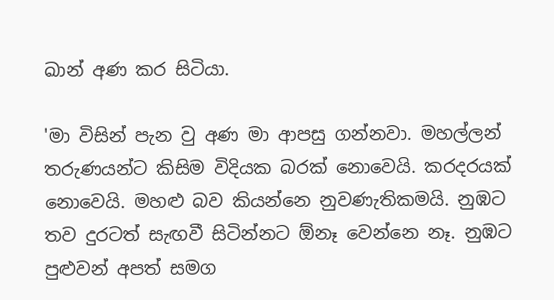ඛාන් අණ කර සිටියා.

'මා විසින් පැන වු අණ මා ආපසු ගන්නවා. මහල්ලන් තරුණයන්ට කිසිම විදියක බරක් නොවෙයි. කරදරයක් නොවෙයි. මහළු බව කියන්නෙ නුවණැතිකමයි. නුඹට තව දුරටත් සැඟවී සිටින්නට ඕනෑ වෙන්නෙ නෑ. නුඹට පුළුවන් අපත් සමග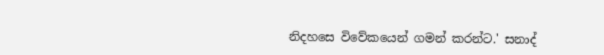නිදහසෙ විවේකයෙන් ගමන් කරන්ට.' සනාද්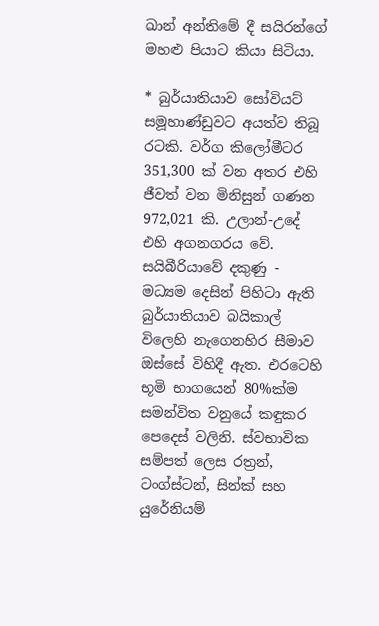ඛාන් අන්තිමේ දී සයිරන්ගේ මහළු පියාට කියා සිටියා.

* බුර්යාතියාව සෝවියට් සමූහාණ්ඩුවට අයත්ව තිබූ රටකි. වර්ග කිලෝමීටර 351,300 ක් වන අතර එහි ජීවත් වන මිනිසුන් ගණන 972,021 කි. උලාන්-උදේ එහි අගනගරය වේ. සයිබීරියාවේ දකුණු - මධ්‍යම දෙසින් පිහිටා ඇති බුර්යාතියාව බයිකාල් විලෙහි නැගෙනහිර සීමාව ඔස්සේ විහිදී ඇත. එරටෙහි භූමි භාගයෙන් 80%ක්ම සමන්විත වනුයේ කඳුකර පෙදෙස් වලිනි. ස්වභාවික සම්පත් ලෙස රත්‍රන්, ටංග්ස්ටන්, සින්ක් සහ යුරේනියම්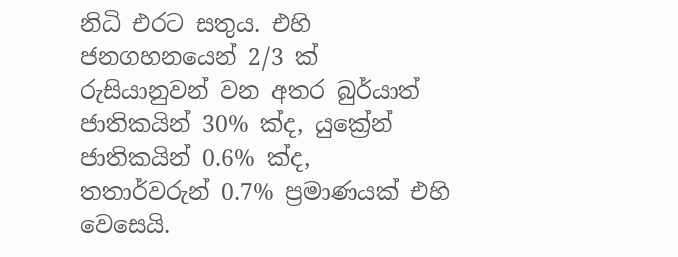නිධි එරට සතුය. එහි ජනගහනයෙන් 2/3 ක් රුසියානුවන් වන අතර බුර්යාත් ජාතිකයින් 30% ක්ද, යුක්‍රේන් ජාතිකයින් 0.6% ක්ද, තතාර්වරුන් 0.7% ප්‍රමාණයක් එහි වෙසෙයි.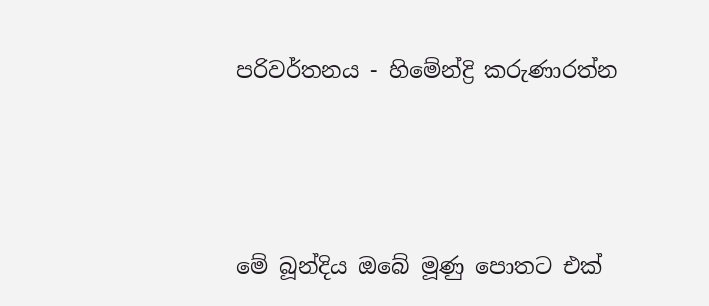පරිවර්තනය - හිමේන්ද්‍රි කරුණාරත්න



මේ බූන්දිය ඔබේ මූණු පොතට එක්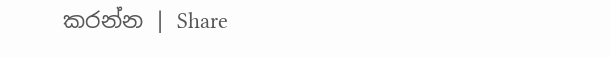කරන්න | Share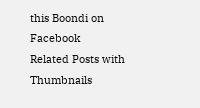this Boondi on Facebook
Related Posts with Thumbnails